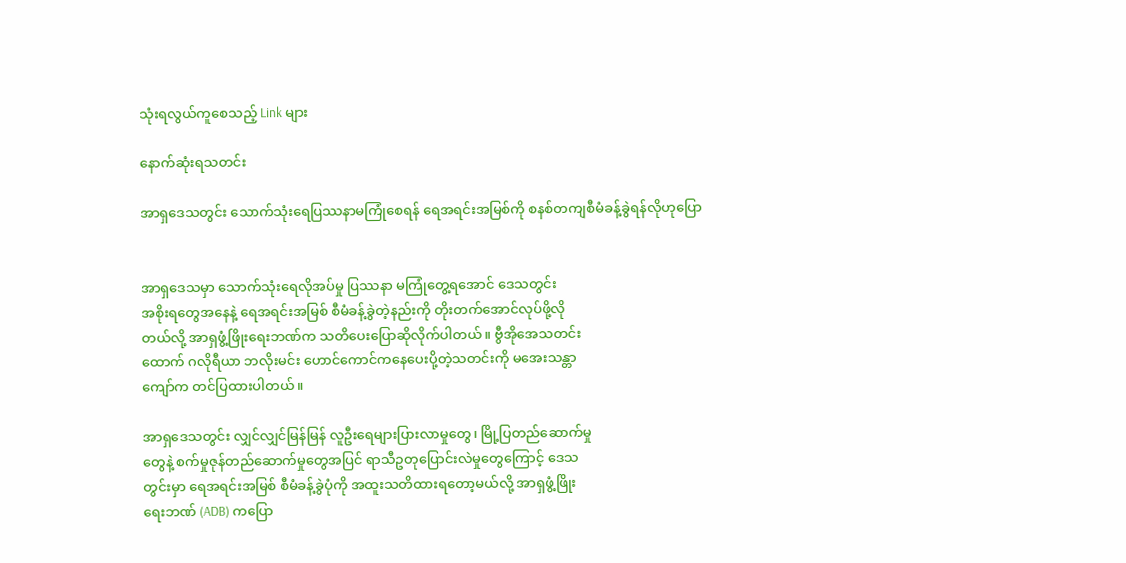သုံးရလွယ်ကူစေသည့် Link များ

နောက်ဆုံးရသတင်း

အာရှဒေသတွင်း သောက်သုံးရေပြဿနာမကြုံစေရန် ရေအရင်းအမြစ်ကို စနစ်တကျစီမံခန့်ခွဲရန်လိုဟုပြော


အာရှဒေသမှာ သောက်သုံးရေလိုအပ်မှု ပြဿနာ မကြုံတွေ့ရအောင် ဒေသတွင်း
အစိုးရတွေအနေနဲ့ ရေအရင်းအမြစ် စီမံခန့်ခွဲတဲ့နည်းကို တိုးတက်အောင်လုပ်ဖို့လို
တယ်လို့ အာရှဖွံ့ဖြိုးရေးဘဏ်က သတိပေးပြောဆိုလိုက်ပါတယ်။ ဗွီအိုအေသတင်း
ထောက် ဂလိုရီယာ ဘလိုးမင်း ဟောင်ကောင်ကနေပေးပို့တဲ့သတင်းကို မအေးသန္တာ
ကျော်က တင်ပြထားပါတယ်။

အာရှဒေသတွင်း လျှင်လျှင်မြန်မြန် လူဦးရေများပြားလာမှုတွေ၊ မြို့ပြတည်ဆောက်မှု
တွေနဲ့ စက်မှုဇုန်တည်ဆောက်မှုတွေအပြင် ရာသီဥတုပြောင်းလဲမှုတွေကြောင့် ဒေသ
တွင်းမှာ ရေအရင်းအမြစ် စီမံခန့်ခွဲပုံကို အထူးသတိထားရတော့မယ်လို့ အာရှဖွံ့ဖြိုး
ရေးဘဏ် (ADB) ကပြော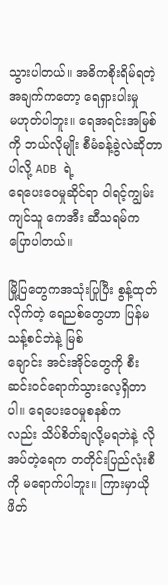သွားပါတယ်။ အဓိကစိုးရိမ်ရတဲ့အချက်ကတော့ ရေရှားပါးမှု
မဟုတ်ပါဘူး။ ရေအရင်းအမြစ်ကို ဘယ်လိုမျိုး စီမံခန့်ခွဲလဲဆိုတာပါလို့ ADB ရဲ့
ရေပေးဝေမှုဆိုင်ရာ ဝါရင့်ကျွမ်းကျင်သူ ကေအီး ဆီသရမ်က ပြောပါတယ်။

မြို့ပြတွေကအသုံးပြုပြီး စွန့်ထုတ်လိုက်တဲ့ ရေညစ်တွေဟာ ပြန်မသန့်စင်ဘဲနဲ့ မြစ်
ချောင်း အင်းအိုင်တွေကို စီးဆင်းဝင်ရောက်သွားလေ့ရှိတာပါ။ ရေပေးဝေမှုစနစ်က
လည်း သိပ်စိတ်ချလို့မရဘဲနဲ့ လိုအပ်တဲ့ရေက တတိုင်းပြည်လုံးစီကို မရောက်ပါဘူး။ ကြားမှာယိုဖိတ်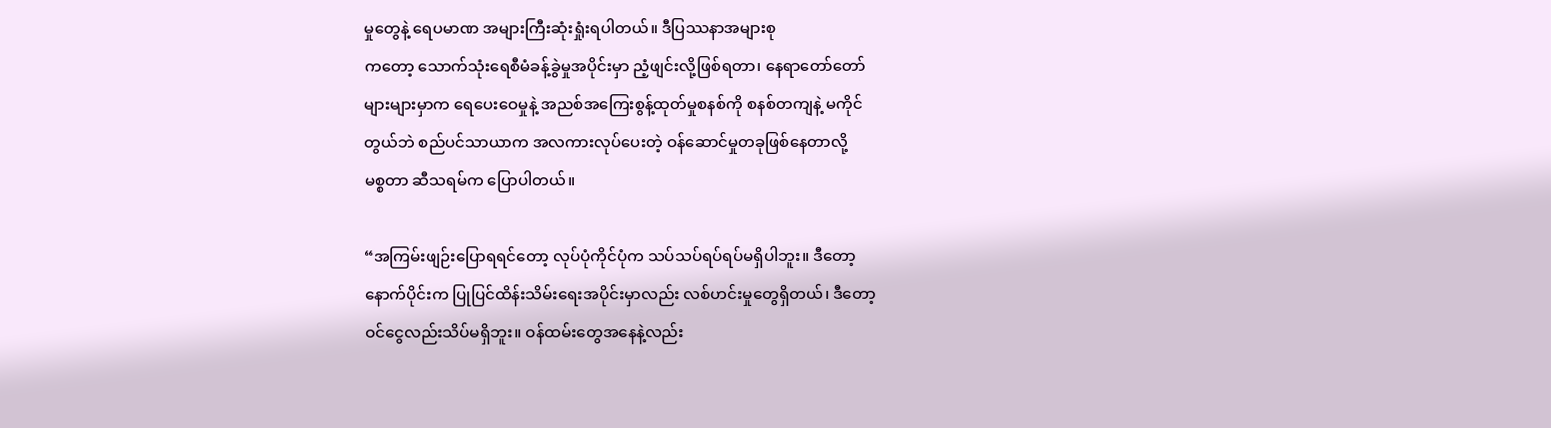မှုတွေနဲ့ ရေပမာဏ အများကြီးဆုံးရှုံးရပါတယ်။ ဒီပြဿနာအများစု
ကတော့ သောက်သုံးရေစီမံခန့်ခွဲမှုအပိုင်းမှာ ညံ့ဖျင်းလို့ဖြစ်ရတာ၊ နေရာတော်တော်
များများမှာက ရေပေးဝေမှုနဲ့ အညစ်အကြေးစွန့်ထုတ်မှုစနစ်ကို စနစ်တကျနဲ့ မကိုင်
တွယ်ဘဲ စည်ပင်သာယာက အလကားလုပ်ပေးတဲ့ ဝန်ဆောင်မှုတခုဖြစ်နေတာလို့
မစ္စတာ ဆီသရမ်က ပြောပါတယ်။

“အကြမ်းဖျဉ်းပြောရရင်တော့ လုပ်ပုံကိုင်ပုံက သပ်သပ်ရပ်ရပ်မရှိပါဘူး။ ဒီတော့
နောက်ပိုင်းက ပြုပြင်ထိန်းသိမ်းရေးအပိုင်းမှာလည်း လစ်ဟင်းမှုတွေရှိတယ်၊ ဒီတော့
ဝင်ငွေလည်းသိပ်မရှိဘူး။ ဝန်ထမ်းတွေအနေနဲ့လည်း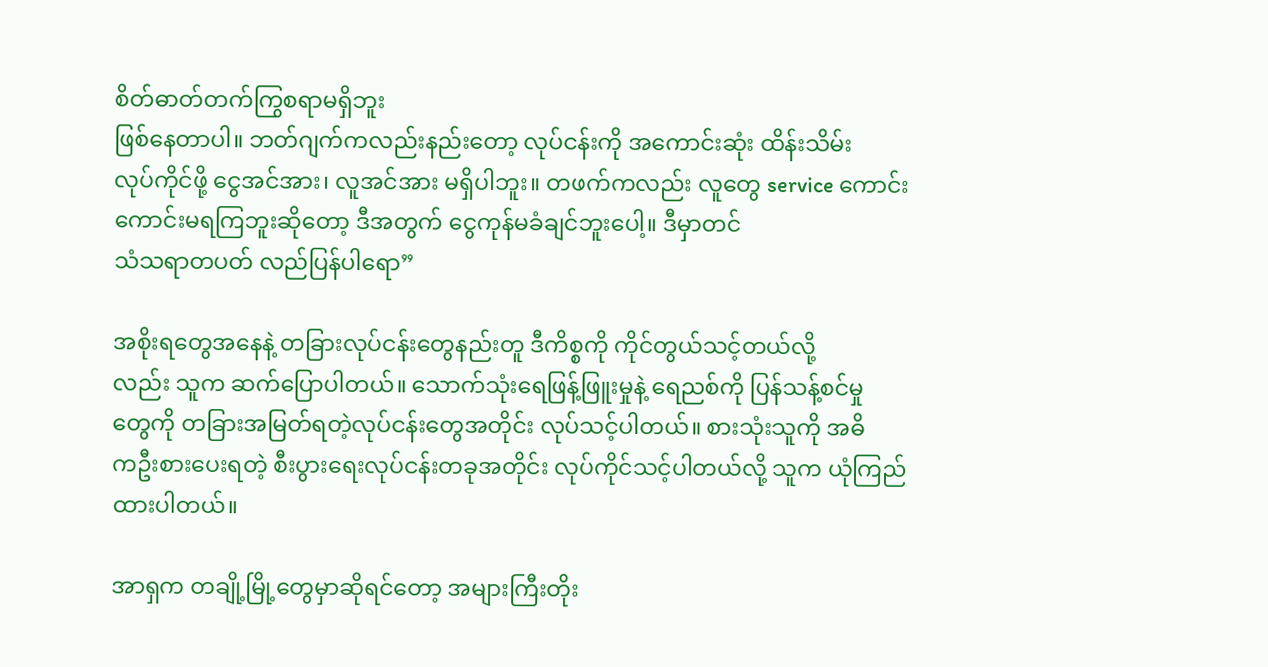စိတ်ဓာတ်တက်ကြွစရာမရှိဘူး
ဖြစ်နေတာပါ။ ဘတ်ဂျက်ကလည်းနည်းတော့ လုပ်ငန်းကို အကောင်းဆုံး ထိန်းသိမ်း
လုပ်ကိုင်ဖို့ ငွေအင်အား၊ လူအင်အား မရှိပါဘူး။ တဖက်ကလည်း လူတွေ service ကောင်းကောင်းမရကြဘူးဆိုတော့ ဒီအတွက် ငွေကုန်မခံချင်ဘူးပေါ့။ ဒီမှာတင်
သံသရာတပတ် လည်ပြန်ပါရော”

အစိုးရတွေအနေနဲ့ တခြားလုပ်ငန်းတွေနည်းတူ ဒီကိစ္စကို ကိုင်တွယ်သင့်တယ်လို့
လည်း သူက ဆက်ပြောပါတယ်။ သောက်သုံးရေဖြန့်ဖြူးမှုနဲ့ ရေညစ်ကို ပြန်သန့်စင်မှု
တွေကို တခြားအမြတ်ရတဲ့လုပ်ငန်းတွေအတိုင်း လုပ်သင့်ပါတယ်။ စားသုံးသူကို အဓိ
ကဦးစားပေးရတဲ့ စီးပွားရေးလုပ်ငန်းတခုအတိုင်း လုပ်ကိုင်သင့်ပါတယ်လို့ သူက ယုံကြည်ထားပါတယ်။

အာရှက တချို့မြို့တွေမှာဆိုရင်တော့ အများကြီးတိုး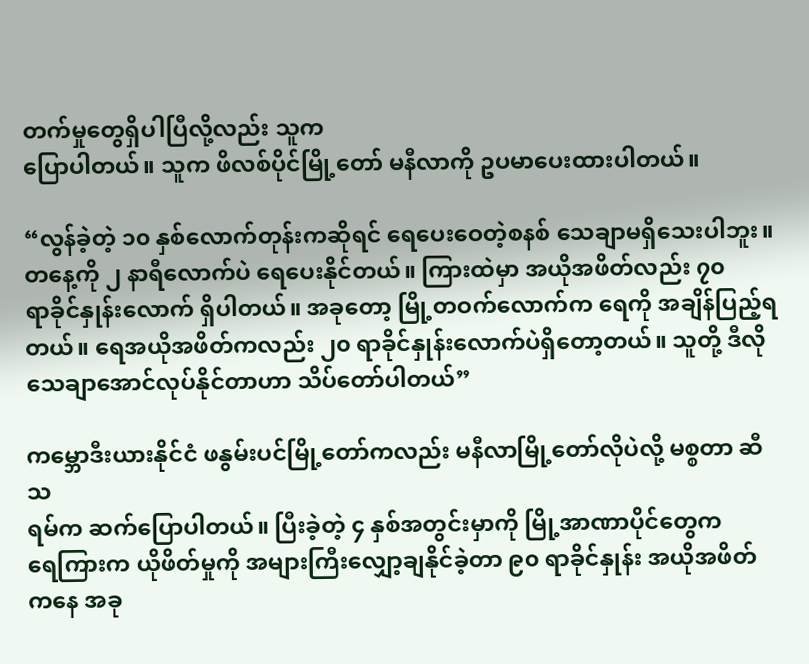တက်မှုတွေရှိပါပြီလို့လည်း သူက
ပြောပါတယ်။ သူက ဖိလစ်ပိုင်မြို့တော် မနီလာကို ဥပမာပေးထားပါတယ်။

“လွန်ခဲ့တဲ့ ၁၀ နှစ်လောက်တုန်းကဆိုရင် ရေပေးဝေတဲ့စနစ် သေချာမရှိသေးပါဘူး။
တနေ့ကို ၂ နာရီလောက်ပဲ ရေပေးနိုင်တယ်။ ကြားထဲမှာ အယိုအဖိတ်လည်း ၇၀
ရာခိုင်နှုန်းလောက် ရှိပါတယ်။ အခုတော့ မြို့တဝက်လောက်က ရေကို အချိန်ပြည့်ရ
တယ်။ ရေအယိုအဖိတ်ကလည်း ၂၀ ရာခိုင်နှုန်းလောက်ပဲရှိတော့တယ်။ သူတို့ ဒီလို
သေချာအောင်လုပ်နိုင်တာဟာ သိပ်တော်ပါတယ်”

ကမ္ဘောဒီးယားနိုင်ငံ ဖနွမ်းပင်မြို့တော်ကလည်း မနီလာမြို့တော်လိုပဲလို့ မစ္စတာ ဆီသ
ရမ်က ဆက်ပြောပါတယ်။ ပြီးခဲ့တဲ့ ၄ နှစ်အတွင်းမှာကို မြို့အာဏာပိုင်တွေက
ရေကြားက ယိုဖိတ်မှုကို အများကြီးလျှော့ချနိုင်ခဲ့တာ ၉၀ ရာခိုင်နှုန်း အယိုအဖိတ်
ကနေ အခု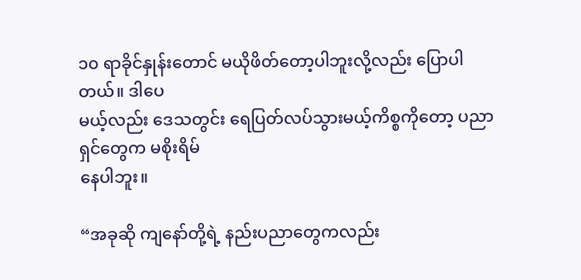၁၀ ရာခိုင်နှုန်းတောင် မယိုဖိတ်တော့ပါဘူးလို့လည်း ပြောပါတယ်။ ဒါပေ
မယ့်လည်း ဒေသတွင်း ရေပြတ်လပ်သွားမယ့်ကိစ္စကိုတော့ ပညာရှင်တွေက မစိုးရိမ်
နေပါဘူး။

“အခုဆို ကျနော်တို့ရဲ့ နည်းပညာတွေကလည်း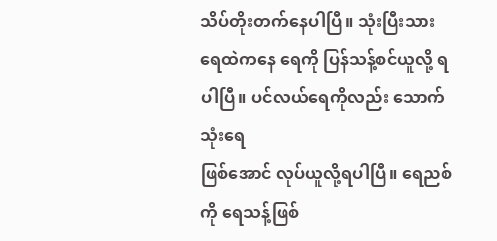သိပ်တိုးတက်နေပါပြီ။ သုံးပြီးသား
ရေထဲကနေ ရေကို ပြန်သန့်စင်ယူလို့ ရပါပြီ။ ပင်လယ်ရေကိုလည်း သောက်သုံးရေ
ဖြစ်အောင် လုပ်ယူလို့ရပါပြီ။ ရေညစ်ကို ရေသန့်ဖြစ်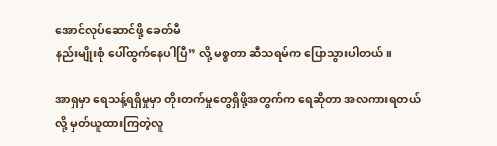အောင်လုပ်ဆောင်ဖို့ ခေတ်မီ
နည်းမျိုးစုံ ပေါ်ထွက်နေပါပြီ” လို့ မစ္စတာ ဆီသရမ်က ပြောသွားပါတယ်။

အာရှမှာ ရေသန့်ရရှိမှုမှာ တိုးတက်မှုတွေရှိဖို့အတွက်က ရေဆိုတာ အလကားရတယ်
လို့ မှတ်ယူထားကြတဲ့လူ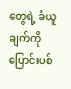တွေရဲ့ ခံယူချက်ကို ပြောင်းပစ်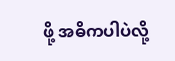ဖို့ အဓိကပါပဲလို့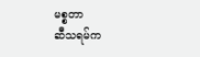မစ္စတာ
ဆီသရမ်က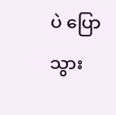ပဲ ပြောသွား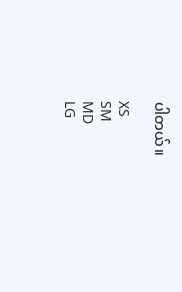ပါတယ်။

XS
SM
MD
LG